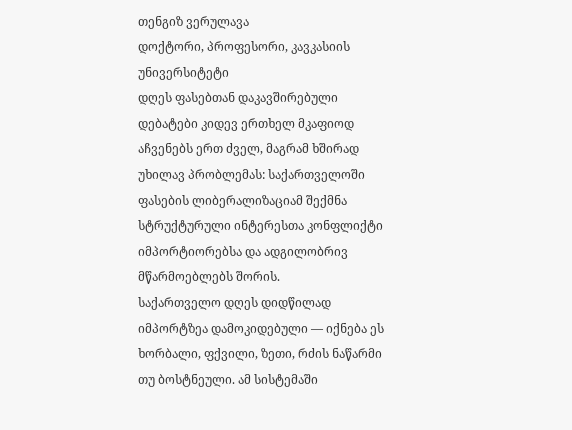თენგიზ ვერულავა
დოქტორი, პროფესორი, კავკასიის უნივერსიტეტი
დღეს ფასებთან დაკავშირებული დებატები კიდევ ერთხელ მკაფიოდ აჩვენებს ერთ ძველ, მაგრამ ხშირად უხილავ პრობლემას: საქართველოში ფასების ლიბერალიზაციამ შექმნა სტრუქტურული ინტერესთა კონფლიქტი იმპორტიორებსა და ადგილობრივ მწარმოებლებს შორის.
საქართველო დღეს დიდწილად იმპორტზეა დამოკიდებული — იქნება ეს ხორბალი, ფქვილი, ზეთი, რძის ნაწარმი თუ ბოსტნეული. ამ სისტემაში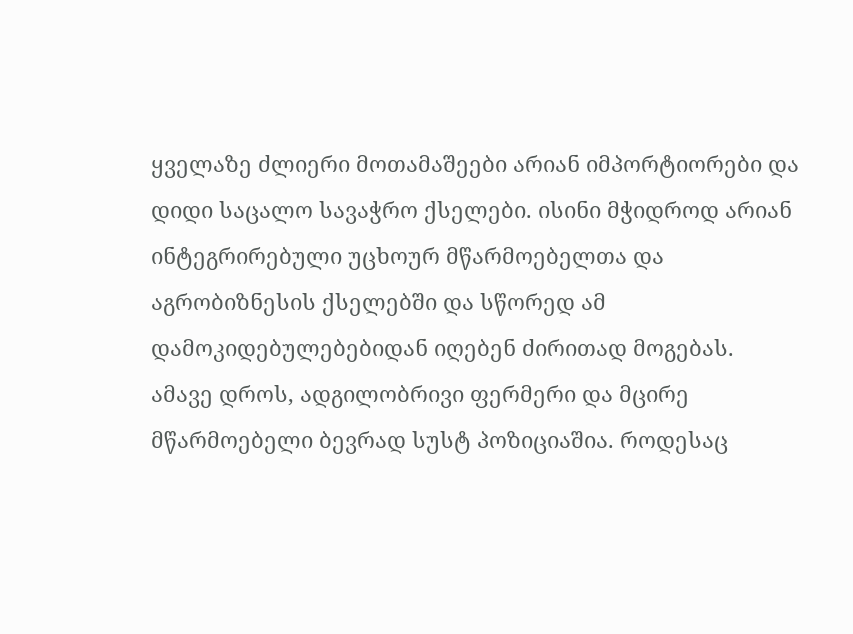ყველაზე ძლიერი მოთამაშეები არიან იმპორტიორები და დიდი საცალო სავაჭრო ქსელები. ისინი მჭიდროდ არიან ინტეგრირებული უცხოურ მწარმოებელთა და აგრობიზნესის ქსელებში და სწორედ ამ დამოკიდებულებებიდან იღებენ ძირითად მოგებას.
ამავე დროს, ადგილობრივი ფერმერი და მცირე მწარმოებელი ბევრად სუსტ პოზიციაშია. როდესაც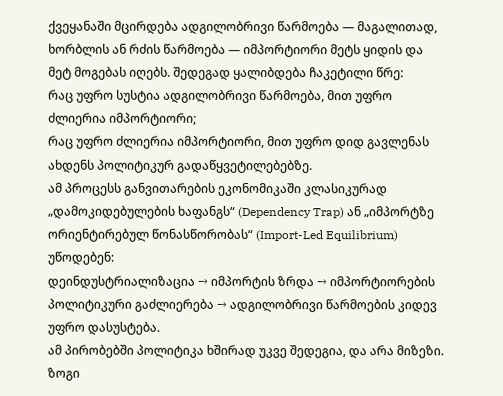ქვეყანაში მცირდება ადგილობრივი წარმოება — მაგალითად, ხორბლის ან რძის წარმოება — იმპორტიორი მეტს ყიდის და მეტ მოგებას იღებს. შედეგად ყალიბდება ჩაკეტილი წრე:
რაც უფრო სუსტია ადგილობრივი წარმოება, მით უფრო ძლიერია იმპორტიორი;
რაც უფრო ძლიერია იმპორტიორი, მით უფრო დიდ გავლენას ახდენს პოლიტიკურ გადაწყვეტილებებზე.
ამ პროცესს განვითარების ეკონომიკაში კლასიკურად „დამოკიდებულების ხაფანგს“ (Dependency Trap) ან „იმპორტზე ორიენტირებულ წონასწორობას“ (Import-Led Equilibrium) უწოდებენ:
დეინდუსტრიალიზაცია → იმპორტის ზრდა → იმპორტიორების პოლიტიკური გაძლიერება → ადგილობრივი წარმოების კიდევ უფრო დასუსტება.
ამ პირობებში პოლიტიკა ხშირად უკვე შედეგია, და არა მიზეზი.
ზოგი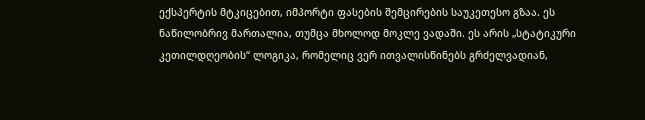ექსპერტის მტკიცებით, იმპორტი ფასების შემცირების საუკეთესო გზაა. ეს ნაწილობრივ მართალია, თუმცა მხოლოდ მოკლე ვადაში. ეს არის „სტატიკური კეთილდღეობის“ ლოგიკა, რომელიც ვერ ითვალისწინებს გრძელვადიან,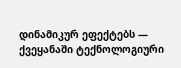დინამიკურ ეფექტებს — ქვეყანაში ტექნოლოგიური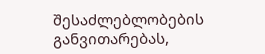შესაძლებლობების განვითარებას,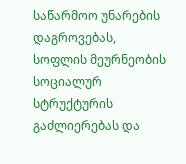საწარმოო უნარების დაგროვებას, სოფლის მეურნეობის სოციალურ სტრუქტურის გაძლიერებას და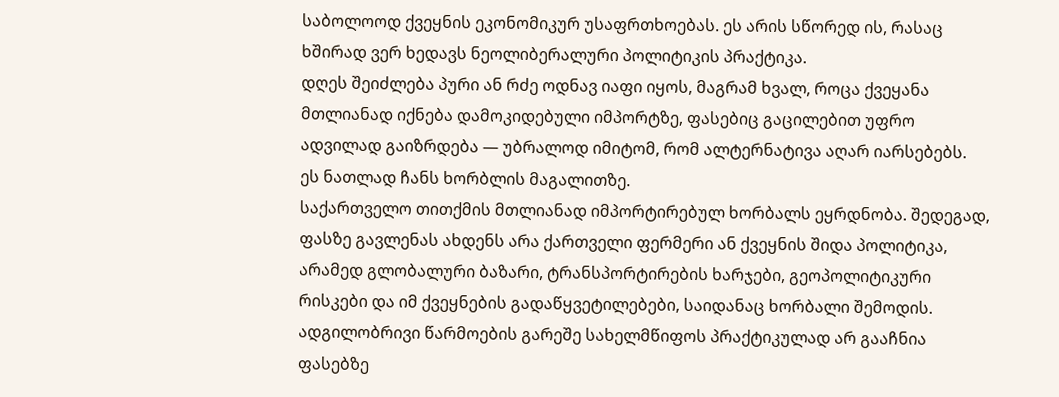საბოლოოდ ქვეყნის ეკონომიკურ უსაფრთხოებას. ეს არის სწორედ ის, რასაც ხშირად ვერ ხედავს ნეოლიბერალური პოლიტიკის პრაქტიკა.
დღეს შეიძლება პური ან რძე ოდნავ იაფი იყოს, მაგრამ ხვალ, როცა ქვეყანა მთლიანად იქნება დამოკიდებული იმპორტზე, ფასებიც გაცილებით უფრო ადვილად გაიზრდება — უბრალოდ იმიტომ, რომ ალტერნატივა აღარ იარსებებს.
ეს ნათლად ჩანს ხორბლის მაგალითზე.
საქართველო თითქმის მთლიანად იმპორტირებულ ხორბალს ეყრდნობა. შედეგად, ფასზე გავლენას ახდენს არა ქართველი ფერმერი ან ქვეყნის შიდა პოლიტიკა, არამედ გლობალური ბაზარი, ტრანსპორტირების ხარჯები, გეოპოლიტიკური რისკები და იმ ქვეყნების გადაწყვეტილებები, საიდანაც ხორბალი შემოდის. ადგილობრივი წარმოების გარეშე სახელმწიფოს პრაქტიკულად არ გააჩნია ფასებზე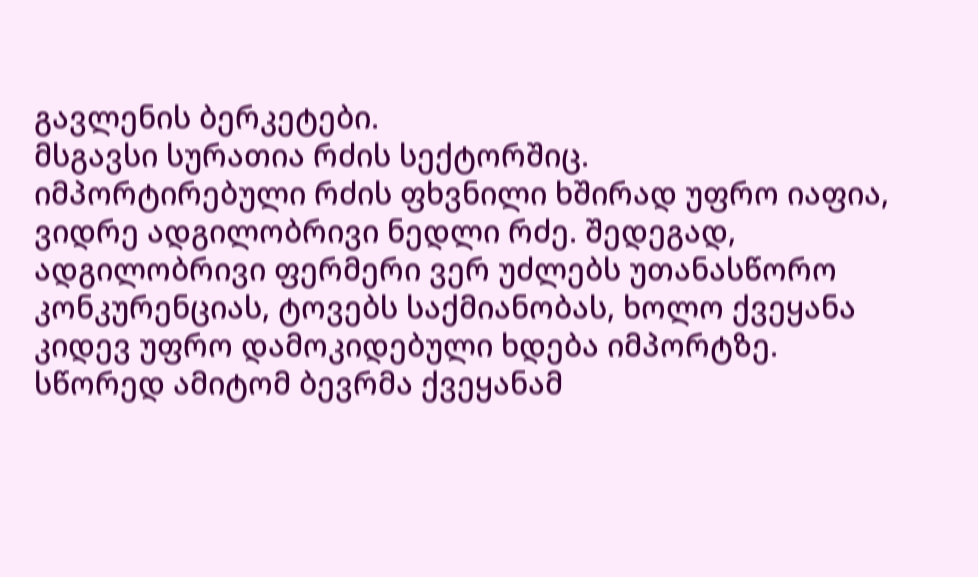გავლენის ბერკეტები.
მსგავსი სურათია რძის სექტორშიც.
იმპორტირებული რძის ფხვნილი ხშირად უფრო იაფია, ვიდრე ადგილობრივი ნედლი რძე. შედეგად, ადგილობრივი ფერმერი ვერ უძლებს უთანასწორო კონკურენციას, ტოვებს საქმიანობას, ხოლო ქვეყანა კიდევ უფრო დამოკიდებული ხდება იმპორტზე.
სწორედ ამიტომ ბევრმა ქვეყანამ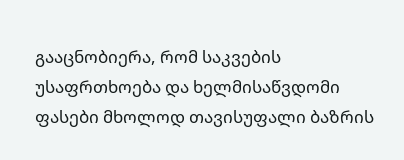გააცნობიერა, რომ საკვების უსაფრთხოება და ხელმისაწვდომი ფასები მხოლოდ თავისუფალი ბაზრის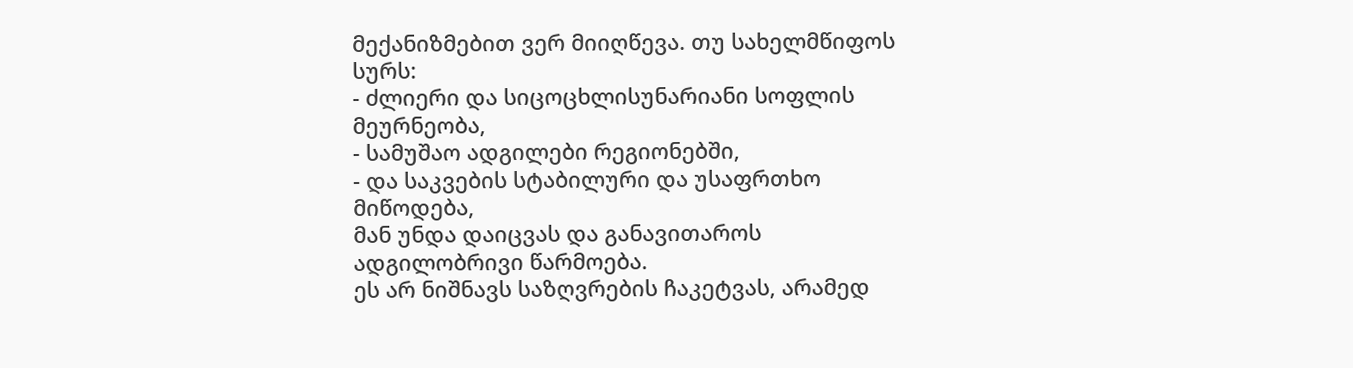მექანიზმებით ვერ მიიღწევა. თუ სახელმწიფოს სურს:
- ძლიერი და სიცოცხლისუნარიანი სოფლის მეურნეობა,
- სამუშაო ადგილები რეგიონებში,
- და საკვების სტაბილური და უსაფრთხო მიწოდება,
მან უნდა დაიცვას და განავითაროს ადგილობრივი წარმოება.
ეს არ ნიშნავს საზღვრების ჩაკეტვას, არამედ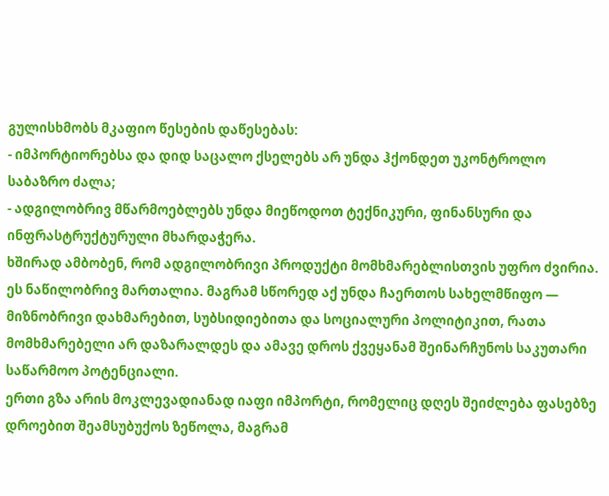გულისხმობს მკაფიო წესების დაწესებას:
- იმპორტიორებსა და დიდ საცალო ქსელებს არ უნდა ჰქონდეთ უკონტროლო საბაზრო ძალა;
- ადგილობრივ მწარმოებლებს უნდა მიეწოდოთ ტექნიკური, ფინანსური და ინფრასტრუქტურული მხარდაჭერა.
ხშირად ამბობენ, რომ ადგილობრივი პროდუქტი მომხმარებლისთვის უფრო ძვირია. ეს ნაწილობრივ მართალია. მაგრამ სწორედ აქ უნდა ჩაერთოს სახელმწიფო — მიზნობრივი დახმარებით, სუბსიდიებითა და სოციალური პოლიტიკით, რათა მომხმარებელი არ დაზარალდეს და ამავე დროს ქვეყანამ შეინარჩუნოს საკუთარი საწარმოო პოტენციალი.
ერთი გზა არის მოკლევადიანად იაფი იმპორტი, რომელიც დღეს შეიძლება ფასებზე დროებით შეამსუბუქოს ზეწოლა, მაგრამ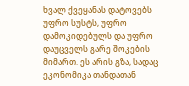ხვალ ქვეყანას დატოვებს უფრო სუსტს, უფრო დამოკიდებულს და უფრო დაუცველს გარე შოკების მიმართ. ეს არის გზა, სადაც ეკონომიკა თანდათან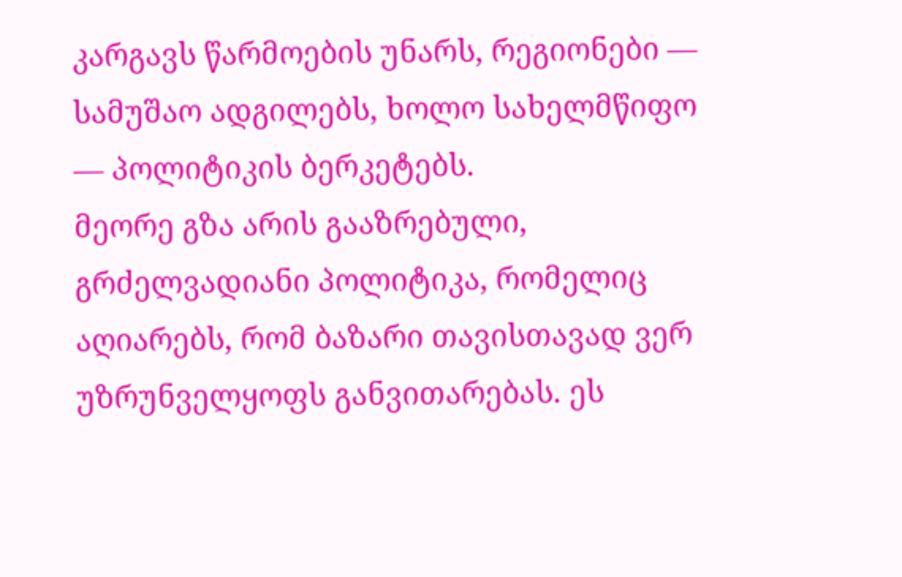კარგავს წარმოების უნარს, რეგიონები — სამუშაო ადგილებს, ხოლო სახელმწიფო — პოლიტიკის ბერკეტებს.
მეორე გზა არის გააზრებული, გრძელვადიანი პოლიტიკა, რომელიც აღიარებს, რომ ბაზარი თავისთავად ვერ უზრუნველყოფს განვითარებას. ეს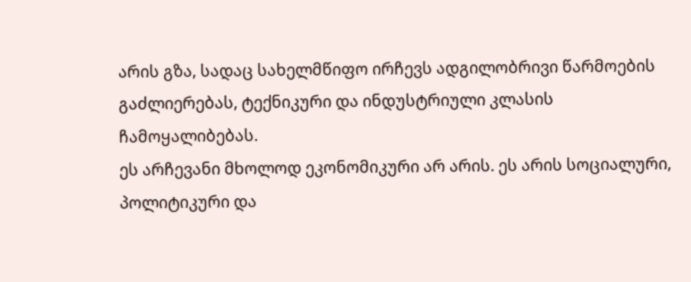არის გზა, სადაც სახელმწიფო ირჩევს ადგილობრივი წარმოების გაძლიერებას, ტექნიკური და ინდუსტრიული კლასის ჩამოყალიბებას.
ეს არჩევანი მხოლოდ ეკონომიკური არ არის. ეს არის სოციალური, პოლიტიკური და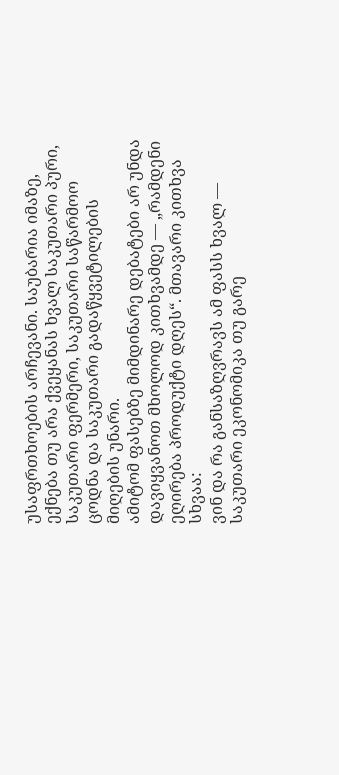უსაფრთხოების არჩევანი. საუბარია იმაზე, ექნება თუ არა ქვეყანას ხვალ საკუთარი პური, საკუთარი ფერმერი, საკუთარი საწარმოო ცოდნა და საკუთარი გადაწყვეტილების მიღების უნარი.
ამიტომ ფასებზე მიმდინარე დებატები არ უნდა დავიყვანოთ მხოლოდ კითხვამდე — „რამდენი ეღირება პროდუქტი დღეს“. მთავარი კითხვა სხვაა:
ვინ და რა განსაზღვრავს ამ ფასს ხვალ — საკუთარი ეკონომიკა თუ გარე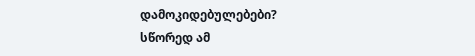დამოკიდებულებები?
სწორედ ამ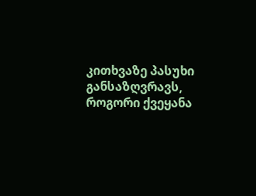კითხვაზე პასუხი განსაზღვრავს, როგორი ქვეყანა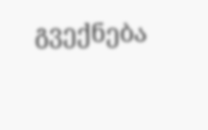გვექნება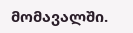მომავალში.